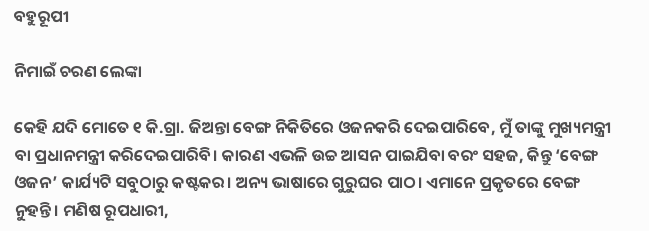ବହୁରୂପୀ

ନିମାଇଁ ଚରଣ ଲେଙ୍କା

କେହି ଯଦି ମୋତେ ୧ କି.ଗ୍ରା. ଜିଅନ୍ତା ବେଙ୍ଗ ନିକିତିରେ ଓଜନକରି ଦେଇପାରିବେ, ମୁଁ ତାଙ୍କୁ ମୁଖ୍ୟମନ୍ତ୍ରୀ ବା ପ୍ରଧାନମନ୍ତ୍ରୀ କରିଦେଇପାରିବି। କାରଣ ଏଭଳି ଉଚ୍ଚ ଆସନ ପାଇଯିବା ବରଂ ସହଜ, କିନ୍ତୁ ‘ବେଙ୍ଗ ଓଜନ’ କାର୍ଯ୍ୟଟି ସବୁଠାରୁ କଷ୍ଟକର। ଅନ୍ୟ ଭାଷାରେ ଗୁରୁଘର ପାଠ। ଏମାନେ ପ୍ରକୃତରେ ବେଙ୍ଗ ନୁହନ୍ତି। ମଣିଷ ରୂପଧାରୀ,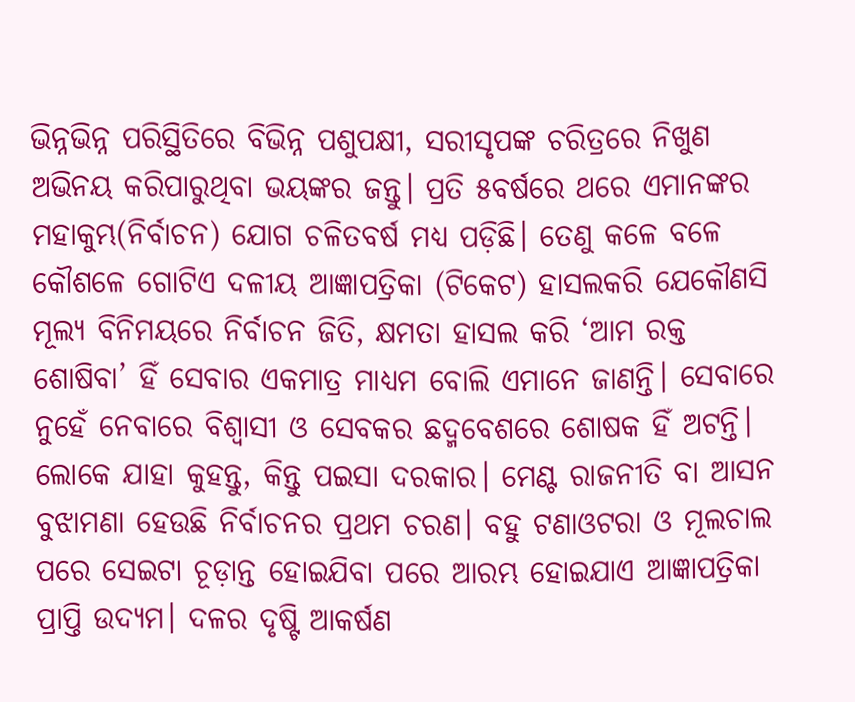ଭିନ୍ନଭିନ୍ନ ପରିସ୍ଥିତିରେ ବିଭିନ୍ନ ପଶୁପକ୍ଷୀ, ସରୀସୃପଙ୍କ ଚରିତ୍ରରେ ନିଖୁଣ ଅଭିନୟ କରିପାରୁଥିବା ଭୟଙ୍କର ଜନ୍ତୁ। ପ୍ରତି ୫ବର୍ଷରେ ଥରେ ଏମାନଙ୍କର ମହାକୁମ୍ଭ(ନିର୍ବାଚନ) ଯୋଗ ଚଳିତବର୍ଷ ମଧ୍ୟ ପଡ଼ିଛି। ତେଣୁ କଳେ ବଳେ କୌଶଳେ ଗୋଟିଏ ଦଳୀୟ ଆଜ୍ଞାପତ୍ରିକା (ଟିକେଟ) ହାସଲକରି ଯେକୌଣସି ମୂଲ୍ୟ ବିନିମୟରେ ନିର୍ବାଚନ ଜିତି, କ୍ଷମତା ହାସଲ କରି ‘ଆମ ରକ୍ତ ଶୋଷିବା’ ହିଁ ସେବାର ଏକମାତ୍ର ମାଧ୍ୟମ ବୋଲି ଏମାନେ ଜାଣନ୍ତି। ସେବାରେ ନୁହେଁ ନେବାରେ ବିଶ୍ୱାସୀ ଓ ସେବକର ଛଦ୍ମବେଶରେ ଶୋଷକ ହିଁ ଅଟନ୍ତି। ଲୋକେ ଯାହା କୁହନ୍ତୁ, କିନ୍ତୁ ପଇସା ଦରକାର। ମେଣ୍ଟ ରାଜନୀତି ବା ଆସନ ବୁଝାମଣା ହେଉଛି ନିର୍ବାଚନର ପ୍ରଥମ ଚରଣ। ବହୁ ଟଣାଓଟରା ଓ ମୂଲଚାଲ ପରେ ସେଇଟା ଚୂଡ଼ାନ୍ତ ହୋଇଯିବା ପରେ ଆରମ୍ଭ ହୋଇଯାଏ ଆଜ୍ଞାପତ୍ରିକା ପ୍ରାପ୍ତି ଉଦ୍ୟମ। ଦଳର ଦୃଷ୍ଟି ଆକର୍ଷଣ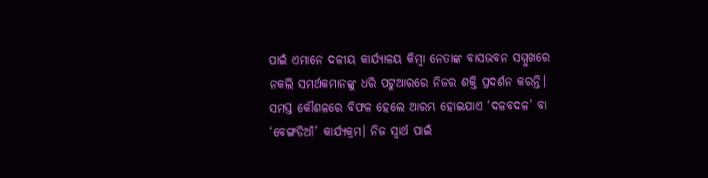ପାଇଁ ଏମାନେ ଦଳୀୟ କାର୍ଯ୍ୟାଳୟ କିମ୍ବା ନେତାଙ୍କ ବାସଭବନ ସମ୍ମୁଖରେ ନକଲି ସମର୍ଥକମାନଙ୍କୁ ଧରି ପଟୁଆରରେ ନିଜର ଶକ୍ତି ପ୍ରଦର୍ଶନ କରନ୍ତି। ସମସ୍ତ କୌଶଳରେ ବିଫଳ ହେଲେ ଆରମ୍ଭ ହୋଇଯାଏ ‘ଦଳବଦଳ’ ବା ‘ବେଙ୍ଗଡିଆଁ’ କାର୍ଯ୍ୟକ୍ରମ। ନିଜ ସ୍ବାର୍ଥ ପାଇଁ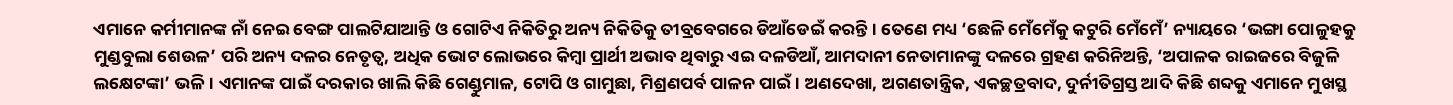ଏମାନେ କର୍ମୀମାନଙ୍କ ନାଁ ନେଇ ବେଙ୍ଗ ପାଲଟିଯାଆନ୍ତି ଓ ଗୋଟିଏ ନିକିତିରୁ ଅନ୍ୟ ନିକିତିକୁ ତୀବ୍ରବେଗରେ ଡିଆଁଡେଇଁ କରନ୍ତି। ତେଣେ ମଧ୍ୟ ‘ଛେଳି ମେଁମେଁକୁ କଟୁରି ମେଁମେଁ’ ନ୍ୟାୟରେ ‘ଭଙ୍ଗା ପୋଳୁହକୁ ମୁଣ୍ଡବୁଲା ଶେଉଳ’ ପରି ଅନ୍ୟ ଦଳର ନେତୃତ୍ୱ, ଅଧିକ ଭୋଟ ଲୋଭରେ କିମ୍ବା ପ୍ରାର୍ଥୀ ଅଭାବ ଥିବାରୁ ଏଇ ଦଳଡିଆଁ, ଆମଦାନୀ ନେତାମାନଙ୍କୁ ଦଳରେ ଗ୍ରହଣ କରିନିଅନ୍ତି, ‘ଅପାଳକ ରାଇଜରେ ବିଜୁଳି ଲକ୍ଷେଟଙ୍କା’ ଭଳି। ଏମାନଙ୍କ ପାଇଁ ଦରକାର ଖାଲି କିଛି ଗେଣ୍ଡୁମାଳ, ଟୋପି ଓ ଗାମୁଛା, ମିଶ୍ରଣପର୍ବ ପାଳନ ପାଇଁ। ଅଣଦେଖା, ଅଗଣତାନ୍ତ୍ରିକ, ଏକଚ୍ଛତ୍ରବାଦ, ଦୁର୍ନୀତିଗ୍ରସ୍ତ ଆଦି କିଛି ଶବ୍ଦକୁ ଏମାନେ ମୁଖସ୍ଥ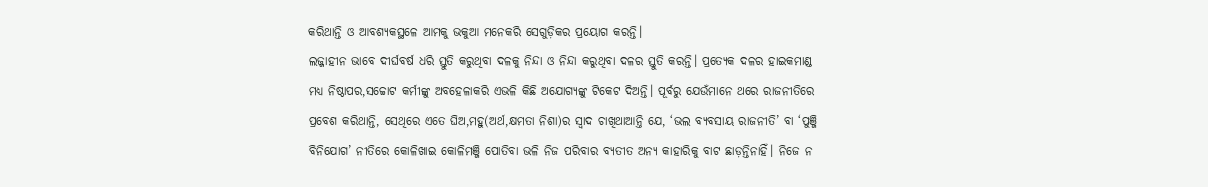କରିଥାନ୍ତି ଓ ଆବଶ୍ୟକସ୍ଥଳେ ଆମକୁ ଭକୁଆ ମନେକରି ସେଗୁଡ଼ିକର ପ୍ରୟୋଗ କରନ୍ତି।
ଲଜ୍ଜାହୀନ ଭାବେ ଦୀର୍ଘବର୍ଷ ଧରି ସ୍ତୁତି କରୁଥିବା ଦଳକୁ ନିନ୍ଦା ଓ ନିନ୍ଦା କରୁଥିବା ଦଳର ସ୍ତୁତି କରନ୍ତି। ପ୍ରତ୍ୟେକ ଦଳର ହାଇକମାଣ୍ଡ ମଧ୍ୟ ନିଷ୍ଠାପର,ସଚ୍ଚୋଟ କର୍ମୀଙ୍କୁ ଅବହେଳାକରି ଏଭଳି କିଛି ଅଯୋଗ୍ୟଙ୍କୁ ଟିକେଟ ଦିଅନ୍ତି। ପୂର୍ବରୁ ଯେଉଁମାନେ ଥରେ ରାଜନୀତିରେ ପ୍ରବେଶ କରିଥାନ୍ତି, ସେଥିରେ ଏତେ ଘିଅ,ମହୁ(ଅର୍ଥ,କ୍ଷମତା ନିଶା)ର ସ୍ବାଦ ଚାଖିଥାଆନ୍ତି ଯେ, ‘ଭଲ ବ୍ୟବସାୟ ରାଜନୀତି’ ବା ‘ପୁଞ୍ଜି ବିନିଯୋଗ’ ନୀତିରେ କୋଳିଖାଇ କୋଳିମଞ୍ଜି ପୋତିବା ଭଳି ନିଜ ପରିବାର ବ୍ୟତୀତ ଅନ୍ୟ କାହାରିକୁ ବାଟ ଛାଡ଼ନ୍ତିନାହିଁ। ନିଜେ ନ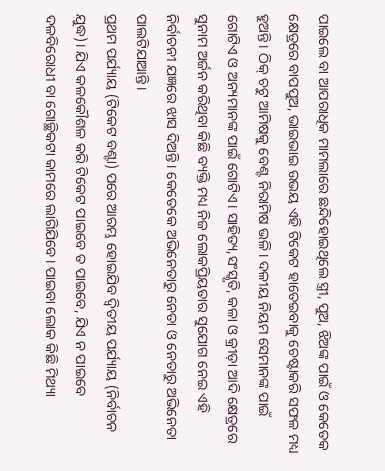ପାଇଲେ ବା ଆପରାଧିକ ମାମଲାରେ ଛନ୍ଦିହୋଇଥିଲେ ସ୍ତ୍ରୀ, ପୁଅ, ଝିଅଙ୍କ ପାଇଁ ଓ କେତେକ କ୍ଷେତ୍ରରେ ବାପପୁଅ, ଭାଇଭାଇ ଉଭୟ ଏହି ଟିକେଟ ହାତେଇବାକୁ ଚେଷ୍ଟାକରି ସଫଳ ମଧ୍ୟ ହୁଅନ୍ତି। ଠିକ୍‌ ଚଟୁ ଆମିଷକୁ ବେଣ୍ଟ ନିରାମିଷ ଭଳି। ଦଳୀୟ ନିୟମ ସେମାନଙ୍କ ପାଇଁ ଗୋଟିଏ ଓ ଅନ୍ୟମାନଙ୍କ ପାଇଁ ଗୋଟିଏ। ସାହିତ୍ୟ,ସଂସ୍କୃତି, କଳା ଓ କ୍ରୀଡ଼ା ଆଦି କ୍ଷେତ୍ରରେ ସୁନାମ ଅର୍ଜନ କରିଥିବା କିଛି ବ୍ୟକ୍ତି ମଧ୍ୟ ନିଜ ଲୋକପ୍ରିୟତାର ସୁଯୋଗ ନେଇ ଏହି ନିର୍ବାଚନୀ ଯଜ୍ଞରେ ଝାସ ଦିଅନ୍ତି। କେତେକେ ଅଭିନେତାରୁ ନେତା ଓ ନେତାରୁ ଅଭିନେତା ପାଲଟିଯାଆନ୍ତି।
ପ୍ରଥମ ପର୍ଯ୍ୟାୟ (ଟିକେଟ ବଣ୍ଟା) ପରେ ଆରମ୍ଭ ହୋଇଯିବ ଦ୍ୱିତୀୟ ପର୍ଯ୍ୟାୟ (ନିର୍ବାଚନ ଯୁଦ୍ଧ)। ଯିଏ କଳକୌଶଳ କରି ଟିକେଟ ପାଇବେ ତ ପାଇବେ, ଯିଏ ନ ପାଇବେ ଦଳବିରୋଧୀ ବା ଗୋଚ୍ଛିକଟା କାମରେ ଲାଗିଯିବେ। ପାଇବା ଲୋକ କିଛି ମିଥ୍ୟା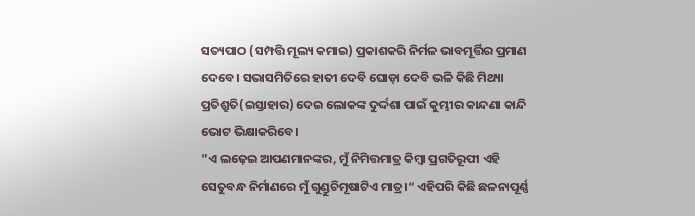ସତ୍ୟପାଠ (ସମ୍ପତ୍ତି ମୂଲ୍ୟ କମାଇ) ପ୍ରକାଶକରି ନିର୍ମଳ ଭାବମୂର୍ତ୍ତିର ପ୍ରମାଣ ଦେବେ। ସଭାସମିତିରେ ହାତୀ ଦେବି ଘୋଡ଼ା ଦେବି ଭଳି କିଛି ମିଥ୍ୟା ପ୍ରତିଶ୍ରୁତି(ଇସ୍ତାହାର) ଦେଇ ଲୋକଙ୍କ ଦୁର୍ଦ୍ଦଶା ପାଇଁ କୁମ୍ଭୀର କାନ୍ଦଣା କାନ୍ଦି ଭୋଟ ଭିକ୍ଷାକରିବେ।
”ଏ ଲଢ଼େଇ ଆପଣମାନଙ୍କର, ମୁଁ ନିମିତ୍ତମାତ୍ର କିମ୍ବା ପ୍ରଗତିରୂପୀ ଏହି ସେତୁବନ୍ଧ ନିର୍ମାଣରେ ମୁଁ ଗୁଣ୍ଡୁଚିମୂଷାଟିଏ ମାତ୍ର।“ ଏହିପରି କିଛି ଛଳନାପୂର୍ଣ୍ଣ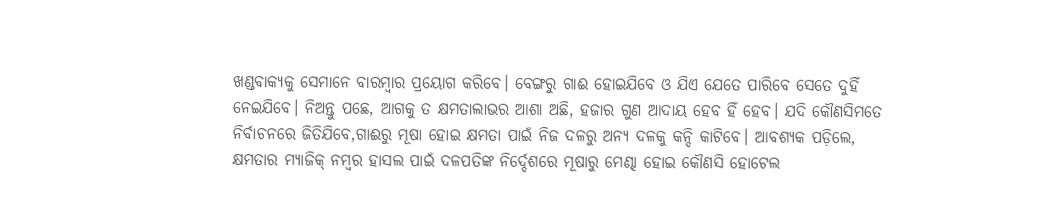ଖଣ୍ଡବାକ୍ୟକୁ ସେମାନେ ବାରମ୍ବାର ପ୍ରୟୋଗ କରିବେ। ବେଙ୍ଗରୁ ଗାଈ ହୋଇଯିବେ ଓ ଯିଏ ଯେତେ ପାରିବେ ସେତେ ଦୁହିଁ ନେଇଯିବେ। ନିଅନ୍ତୁ ପଛେ, ଆଗକୁ ତ କ୍ଷମତାଲାଭର ଆଶା ଅଛି, ହଜାର ଗୁଣ ଆଦାୟ ହେବ ହିଁ ହେବ। ଯଦି କୌଣସିମତେ ନିର୍ବାଚନରେ ଜିତିଯିବେ,ଗାଈରୁ ମୂଷା ହୋଇ କ୍ଷମତା ପାଇଁ ନିଜ ଦଳରୁ ଅନ୍ୟ ଦଳକୁ କନ୍ଦି କାଟିବେ। ଆବଶ୍ୟକ ପଡ଼ିଲେ, କ୍ଷମତାର ମ୍ୟାଜିକ୍‌ ନମ୍ବର ହାସଲ ପାଇଁ ଦଳପତିଙ୍କ ନିର୍ଦ୍ଦେଶରେ ମୂଷାରୁ ମେଣ୍ଢା ହୋଇ କୌଣସି ହୋଟେଲ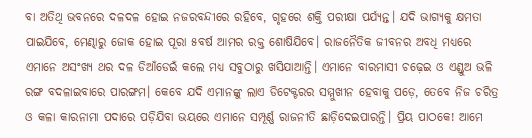ବା ଅତିଥି ଭବନରେ ଦଳଦଳ ହୋଇ ନଜରବନ୍ଦୀରେ ରହିବେ, ଗୃହରେ ଶକ୍ତି ପରୀକ୍ଷା ପର୍ଯ୍ୟନ୍ତ। ଯଦି ଭାଗ୍ୟକୁ କ୍ଷମତା ପାଇଯିବେ, ମେଣ୍ଢାରୁ ଜୋକ ହୋଇ ପୂରା ୫ବର୍ଷ ଆମର ରକ୍ତ ଶୋଷିଯିବେ। ରାଜନୈତିକ ଜୀବନର ଅବଧି ମଧ୍ୟରେ ଏମାନେ ଅସଂଖ୍ୟ ଥର ଦଳ ଡିଆଁଡେଇଁ କଲେ ମଧ୍ୟ ସବୁଠାରୁ ଖସିଯାଆନ୍ତି। ଏମାନେ ବାରମାସୀ ଚଢ଼େଇ ଓ ଏଣ୍ଡୁଅ ଭଳି ରଙ୍ଗ ବଦଳାଇବାରେ ପାରଙ୍ଗମ। କେବେ ଯଦି ଏମାନଙ୍କୁ ଲାଏ ଡିଟେକ୍ଟରର ସମ୍ମୁଖୀନ ହେବାକୁ ପଡ଼େ, ତେବେ ନିଜ ଚରିତ୍ର ଓ କଳା କାରନାମା ପଦାରେ ପଡ଼ିଯିବା ଭୟରେ ଏମାନେ ସମ୍ପୂର୍ଣ୍ଣ ରାଜନୀତି ଛାଡ଼ିଦେଇପାରନ୍ତି। ପ୍ରିୟ ପାଠକେ! ଆମେ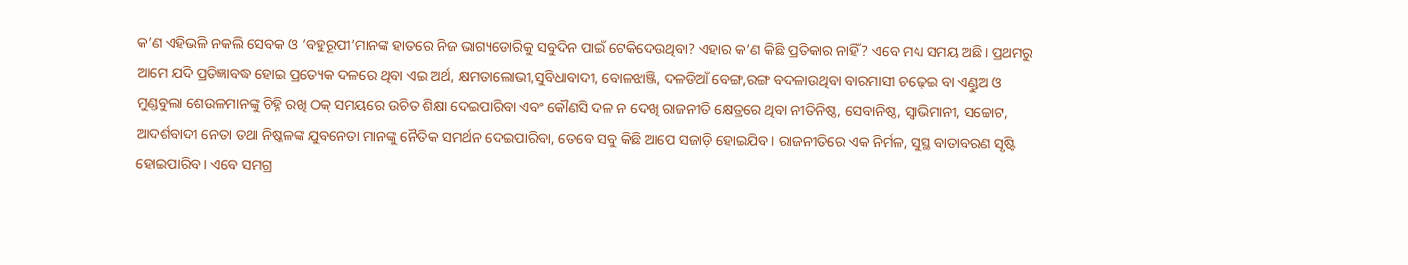କ’ଣ ଏହିଭଳି ନକଲି ସେବକ ଓ ‘ବହୁରୂପୀ’ମାନଙ୍କ ହାତରେ ନିଜ ଭାଗ୍ୟଡୋରିକୁ ସବୁଦିନ ପାଇଁ ଟେକିଦେଉଥିବା? ଏହାର କ’ଣ କିଛି ପ୍ରତିକାର ନାହିଁ? ଏବେ ମଧ୍ୟ ସମୟ ଅଛି। ପ୍ରଥମରୁ ଆମେ ଯଦି ପ୍ରତିଜ୍ଞାବଦ୍ଧ ହୋଇ ପ୍ରତ୍ୟେକ ଦଳରେ ଥିବା ଏଇ ଅର୍ଥ, କ୍ଷମତାଲୋଭୀ,ସୁବିଧାବାଦୀ, ବୋଳଝାଞ୍ଜି, ଦଳଡିଆଁ ବେଙ୍ଗ,ରଙ୍ଗ ବଦଳାଉଥିବା ବାରମାସୀ ଚଢ଼େଇ ବା ଏଣ୍ଡୁଅ ଓ ମୁଣ୍ଡବୁଲା ଶେଉଳମାନଙ୍କୁ ଚିହ୍ନି ରଖି ଠକ୍‌ ସମୟରେ ଉଚିତ ଶିକ୍ଷା ଦେଇପାରିବା ଏବଂ କୌଣସି ଦଳ ନ ଦେଖି ରାଜନୀତି କ୍ଷେତ୍ରରେ ଥିବା ନୀତିନିଷ୍ଠ, ସେବାନିଷ୍ଠ, ସ୍ବାଭିମାନୀ, ସଚ୍ଚୋଟ, ଆଦର୍ଶବାଦୀ ନେତା ତଥା ନିଷ୍କଳଙ୍କ ଯୁବନେତା ମାନଙ୍କୁ ନୈତିକ ସମର୍ଥନ ଦେଇପାରିବା, ତେବେ ସବୁ କିଛି ଆପେ ସଜାଡ଼ି ହୋଇଯିବ। ରାଜନୀତିରେ ଏକ ନିର୍ମଳ, ସୁସ୍ଥ ବାତାବରଣ ସୃଷ୍ଟି ହୋଇପାରିବ। ଏବେ ସମଗ୍ର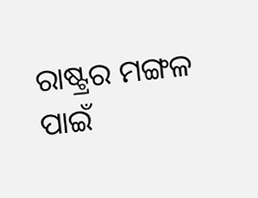ରାଷ୍ଟ୍ରର ମଙ୍ଗଳ ପାଇଁ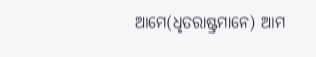ଆମେ(ଧୃତରାଷ୍ଟ୍ରମାନେ) ଆମ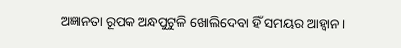ଅଜ୍ଞାନତା ରୂପକ ଅନ୍ଧପୁଟୁଳି ଖୋଲିଦେବା ହିଁ ସମୟର ଆହ୍ବାନ।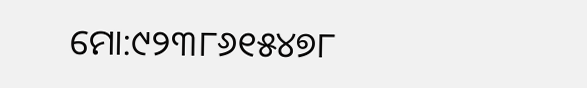ମୋ:୯୨୩୮୬୧୫୪୭୮